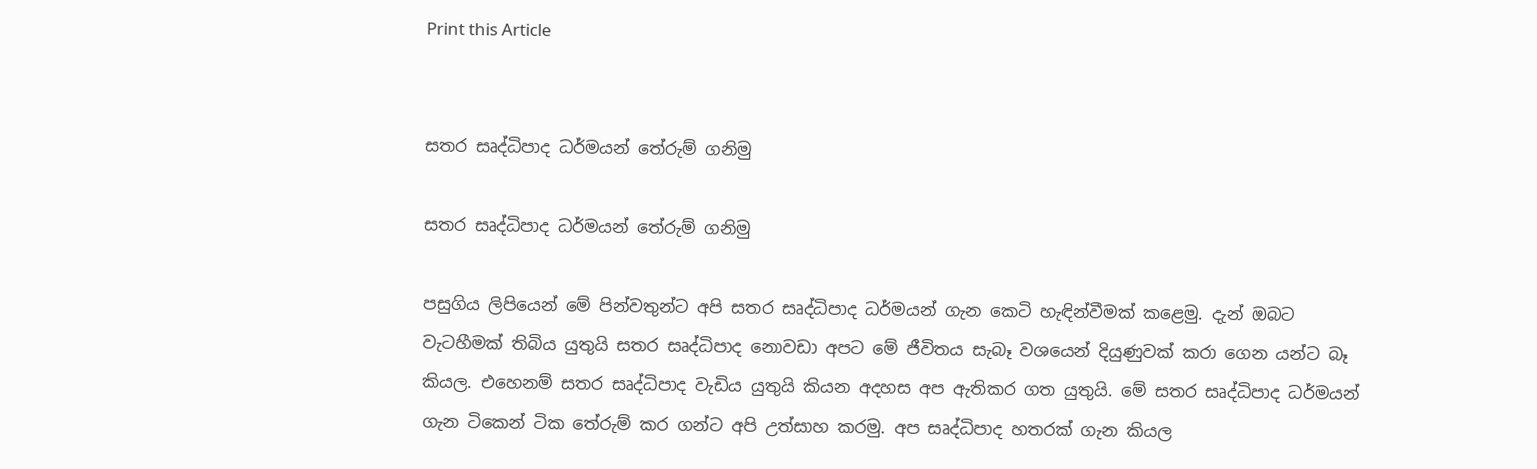Print this Article


සතර සෘද්ධිපාද ධර්මයන් තේරුම් ගනිමු

සතර සෘද්ධිපාද ධර්මයන් තේරුම් ගනිමු

පසුගිය ලිපියෙන් මේ පින්වතුන්ට අපි සතර සෘද්ධිපාද ධර්මයන් ගැන කෙටි හැඳින්වීමක් කළෙමු. දැන් ඔබට වැටහීමක් තිබිය යුතුයි සතර සෘද්ධිපාද නොවඩා අපට මේ ජීවිතය සැබෑ වශයෙන් දියුණුවක් කරා ගෙන යන්ට බෑ කියල. එහෙනම් සතර සෘද්ධිපාද වැඩිය යුතුයි කියන අදහස අප ඇතිකර ගත යුතුයි. මේ සතර සෘද්ධිපාද ධර්මයන් ගැන ටිකෙන් ටික තේරුම් කර ගන්ට අපි උත්සාහ කරමු. අප සෘද්ධිපාද හතරක් ගැන කියල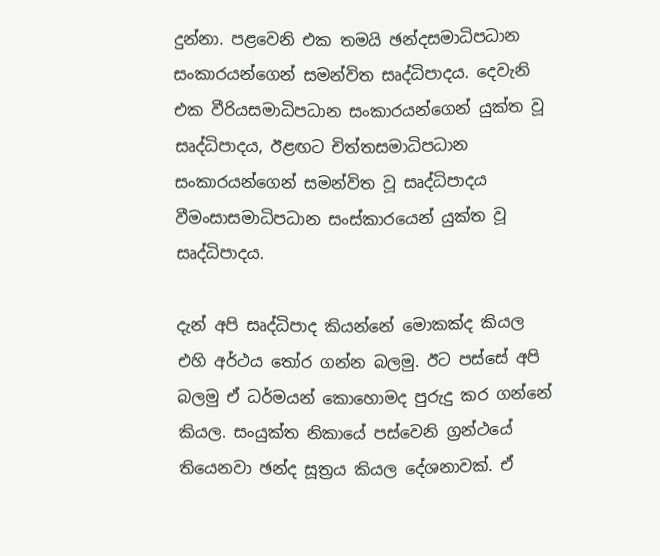දුන්නා. පළවෙනි එක තමයි ඡන්දසමාධිපධාන සංකාරයන්ගෙන් සමන්විත සෘද්ධිපාදය. දෙවැනි එක වීරියසමාධිපධාන සංකාරයන්ගෙන් යුක්ත වූ සෘද්ධිපාදය, ඊළඟට චිත්තසමාධිපධාන සංකාරයන්ගෙන් සමන්විත වූ සෘද්ධිපාදය වීමංසාසමාධිපධාන සංස්කාරයෙන් යුක්ත වූ සෘද්ධිපාදය.

දැන් අපි සෘද්ධිපාද කියන්නේ මොකක්ද කියල එහි අර්ථය තෝර ගන්න බලමු. ඊට පස්සේ අපි බලමු ඒ ධර්මයන් කොහොමද පුරුදු කර ගන්නේ කියල. සංයුක්ත නිකායේ පස්වෙනි ග්‍රන්ථයේ තියෙනවා ඡන්ද සූත්‍රය කියල දේශනාවක්. ඒ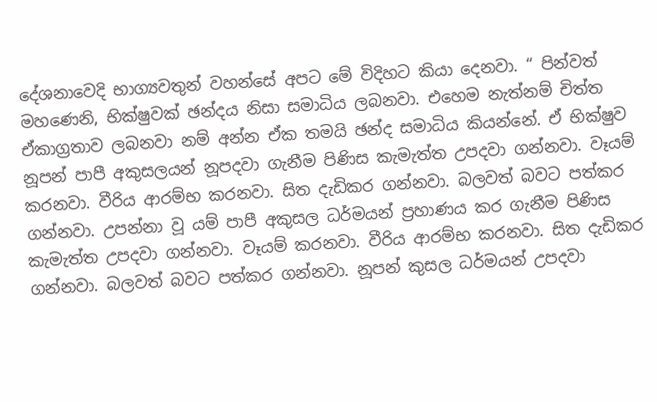දේශනාවෙදි භාග්‍යවතුන් වහන්සේ අපට මේ විදිහට කියා දෙනවා. “ පින්වත් මහණෙනි, භික්ෂුවක් ඡන්දය නිසා සමාධිය ලබනවා. එහෙම නැත්නම් චිත්ත ඒකාග්‍රතාව ලබනවා නම් අන්න ඒක තමයි ඡන්ද සමාධිය කියන්නේ. ඒ භික්ෂුව නූපන් පාපී අකුසලයන් නූපදවා ගැනීම පිණිස කැමැත්ත උපදවා ගන්නවා. වෑයම් කරනවා. වීරිය ආරම්භ කරනවා. සිත දැඩිකර ගන්නවා. බලවත් බවට පත්කර ගන්නවා. උපන්නා වූ යම් පාපී අකුසල ධර්මයන් ප්‍රහාණය කර ගැනීම පිණිස කැමැත්ත උපදවා ගන්නවා. වෑයම් කරනවා. වීරිය ආරම්භ කරනවා. සිත දැඩිකර ගන්නවා. බලවත් බවට පත්කර ගන්නවා. නූපන් කුසල ධර්මයන් උපදවා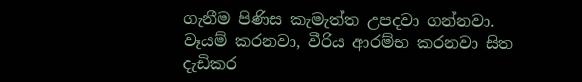ගැනීම පිණිස කැමැත්ත උපදවා ගන්නවා. වෑයම් කරනවා, වීරිය ආරම්භ කරනවා සිත දැඩිකර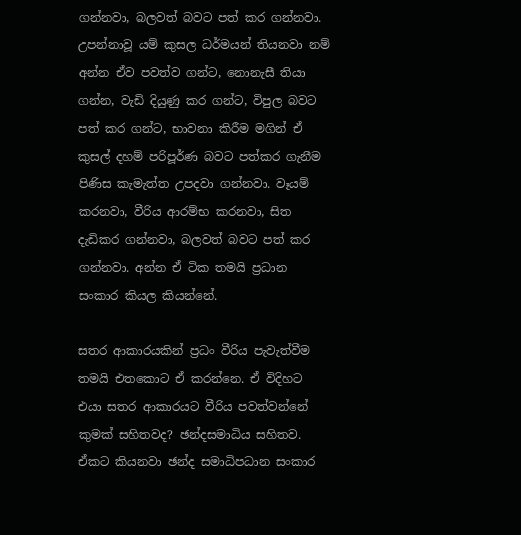ගන්නවා, බලවත් බවට පත් කර ගන්නවා. උපන්නාවූ යම් කුසල ධර්මයන් තියනවා නම් අන්න ඒව පවත්ව ගන්ට, නොනැසී තියා ගන්න, වැඩි දියුණු කර ගන්ට, විපුල බවට පත් කර ගන්ට, භාවනා කිරීම මගින් ඒ කුසල් දහම් පරිපූර්ණ බවට පත්කර ගැනීම පිණිස කැමැත්ත උපදවා ගන්නවා. වෑයම් කරනවා, වීරිය ආරම්භ කරනවා, සිත දැඩිකර ගන්නවා, බලවත් බවට පත් කර ගන්නවා. අන්න ඒ ටික තමයි ප්‍රධාන සංකාර කියල කියන්නේ.

සතර ආකාරයකින් ප්‍රධං වීරිය පැවැත්වීම තමයි එතකොට ඒ කරන්නෙ. ඒ විදිහට එයා සතර ආකාරයට වීරිය පවත්වන්නේ කුමක් සහිතවද? ඡන්දසමාධිය සහිතව. ඒකට කියනවා ඡන්ද සමාධිපධාන සංකාර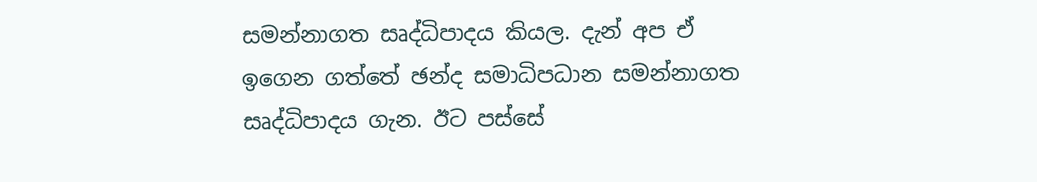සමන්නාගත සෘද්ධිපාදය කියල. දැන් අප ඒ ඉගෙන ගත්තේ ඡන්ද සමාධිපධාන සමන්නාගත සෘද්ධිපාදය ගැන. ඊට පස්සේ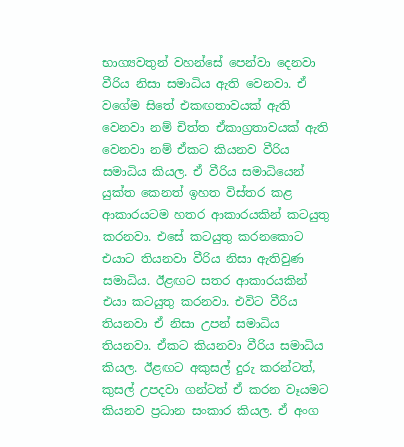භාග්‍යවතුන් වහන්සේ පෙන්වා දෙනවා වීරිය නිසා සමාධිය ඇති වෙනවා. ඒ වගේම සිතේ එකඟතාවයක් ඇති වෙනවා නම් චිත්ත ඒකාග්‍රතාවයක් ඇති වෙනවා නම් ඒකට කියනව වීරිය සමාධිය කියල. ඒ වීරිය සමාධියෙන් යුක්ත කෙනත් ඉහත විස්තර කළ ආකාරයටම හතර ආකාරයකින් කටයුතු කරනවා. එසේ කටයුතු කරනකොට එයාට තියනවා වීරිය නිසා ඇතිවුණ සමාධිය. ඊළඟට සතර ආකාරයකින් එයා කටයුතු කරනවා. එවිට වීරිය තියනවා ඒ නිසා උපන් සමාධිය තියනවා. ඒකට කියනවා වීරිය සමාධිය කියල. ඊළඟට අකුසල් දුරු කරන්ටත්, කුසල් උපදවා ගන්ටත් ඒ කරන වෑයමට කියනව ප්‍රධාන සංකාර කියල. ඒ අංග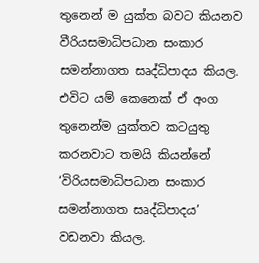තුනෙන් ම යුක්ත බවට කියනව වීරියසමාධිපධාන සංකාර සමන්නාගත සෘද්ධිපාදය කියල. එවිට යම් කෙනෙක් ඒ අංග තුනෙන්ම යුක්තව කටයුතු කරනවාට තමයි කියන්නේ ‘විරියසමාධිපධාන සංකාර සමන්නාගත සෘද්ධිපාදය’ වඩනවා කියල.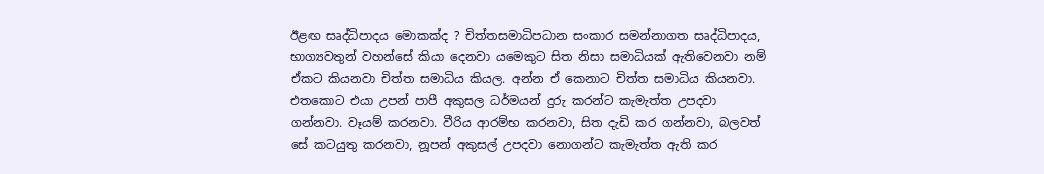ඊළඟ සෘද්ධිපාදය මොකක්ද ? චිත්තසමාධිපධාන සංකාර සමන්නාගත සෘද්ධිපාදය, භාග්‍යවතුන් වහන්සේ කියා දෙනවා යමෙකුට සිත නිසා සමාධියක් ඇතිවෙනවා නම් ඒකට කියනවා චිත්ත සමාධිය කියල. අන්න ඒ කෙනාට චිත්ත සමාධිය කියනවා. එතකොට එයා උපන් පාපී අකුසල ධර්මයන් දුරු කරන්ට කැමැත්ත උපදවා ගන්නවා. වෑයම් කරනවා. වීරිය ආරම්භ කරනවා, සිත දැඩි කර ගන්නවා, බලවත් සේ කටයුතු කරනවා, නූපන් අකුසල් උපදවා නොගන්ට කැමැත්ත ඇති කර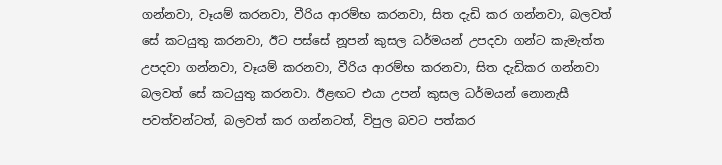ගන්නවා, වෑයම් කරනවා, වීරිය ආරම්භ කරනවා, සිත දැඩි කර ගන්නවා, බලවත් සේ කටයුතු කරනවා, ඊට පස්සේ නූපන් කුසල ධර්මයන් උපදවා ගන්ට කැමැත්ත උපදවා ගන්නවා, වෑයම් කරනවා, වීරිය ආරම්භ කරනවා, සිත දැඩිකර ගන්නවා බලවත් සේ කටයුතු කරනවා. ඊළඟට එයා උපන් කුසල ධර්මයන් නොනැසී පවත්වන්ටත්, බලවත් කර ගන්නටත්, විපුල බවට පත්කර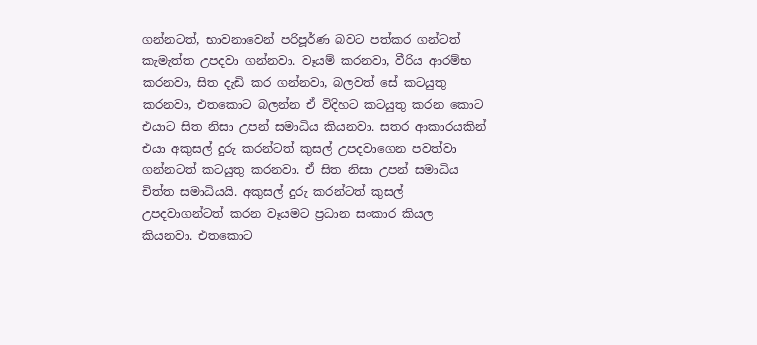ගන්නටත්, භාවනාවෙන් පරිපූර්ණ බවට පත්කර ගන්ටත් කැමැත්ත උපදවා ගන්නවා. වෑයම් කරනවා, වීරිය ආරම්භ කරනවා, සිත දැඩි කර ගන්නවා, බලවත් සේ කටයුතු කරනවා, එතකොට බලන්න ඒ විදිහට කටයුතු කරන කොට එයාට සිත නිසා උපන් සමාධිය කියනවා. සතර ආකාරයකින් එයා අකුසල් දුරු කරන්ටත් කුසල් උපදවාගෙන පවත්වා ගන්නටත් කටයුතු කරනවා. ඒ සිත නිසා උපන් සමාධිය චිත්ත සමාධියයි. අකුසල් දුරු කරන්ටත් කුසල් උපදවාගන්ටත් කරන වෑයමට ප්‍රධාන සංකාර කියල කියනවා. එතකොට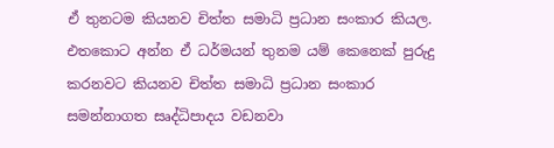ඒ තුනටම කියනව චිත්ත සමාධි ප්‍රධාන සංකාර කියල. එතකොට අන්න ඒ ධර්මයන් තුනම යම් කෙනෙක් පුරුදු කරනවට කියනව චිත්ත සමාධි ප්‍රධාන සංකාර සමන්නාගත සෘද්ධිපාදය වඩනවා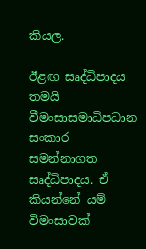කියල.

ඊළඟ සෘද්ධිපාදය තමයි වීමංසාසමාධිපධාන සංකාර සමන්නාගත සෘද්ධිපාදය. ඒ කියන්නේ යම් විමංසාවක්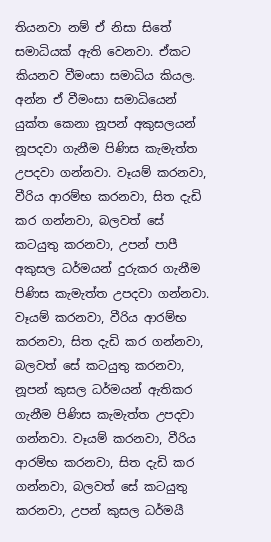තියනවා නම් ඒ නිසා සිතේ සමාධියක් ඇති වෙනවා. ඒකට කියනව වීමංසා සමාධිය කියල. අන්න ඒ වීමංසා සමාධියෙන් යුක්ත කෙනා නූපන් අකුසලයන් නූපදවා ගැනීම පිණිස කැමැත්ත උපදවා ගන්නවා. වෑයම් කරනවා, වීරිය ආරම්භ කරනවා, සිත දැඩි කර ගන්නවා, බලවත් සේ කටයුතු කරනවා, උපන් පාපී අකුසල ධර්මයන් දුරුකර ගැනීම පිණිස කැමැත්ත උපදවා ගන්නවා. වෑයම් කරනවා, වීරිය ආරම්භ කරනවා, සිත දැඩි කර ගන්නවා, බලවත් සේ කටයුතු කරනවා, නූපන් කුසල ධර්මයන් ඇතිකර ගැනීම පිණිස කැමැත්ත උපදවා ගන්නවා. වෑයම් කරනවා, වීරිය ආරම්භ කරනවා, සිත දැඩි කර ගන්නවා, බලවත් සේ කටයුතු කරනවා, උපන් කුසල ධර්මයී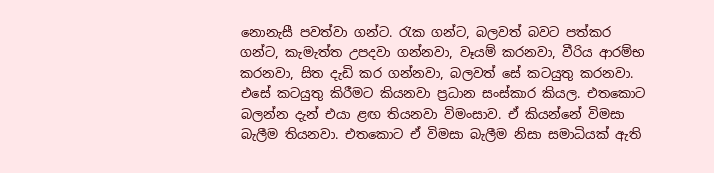නොනැසී පවත්වා ගන්ට. රැක ගන්ට, බලවත් බවට පත්කර ගන්ට, කැමැත්ත උපදවා ගන්නවා, වෑයම් කරනවා, වීරිය ආරම්භ කරනවා, සිත දැඩි කර ගන්නවා, බලවත් සේ කටයුතු කරනවා. එසේ කටයුතු කිරීමට කියනවා ප්‍රධාන සංස්කාර කියල. එතකොට බලන්න දැන් එයා ළඟ තියනවා විමංසාව. ඒ කියන්නේ විමසා බැලීම තියනවා. එතකොට ඒ විමසා බැලීම නිසා සමාධියක් ඇති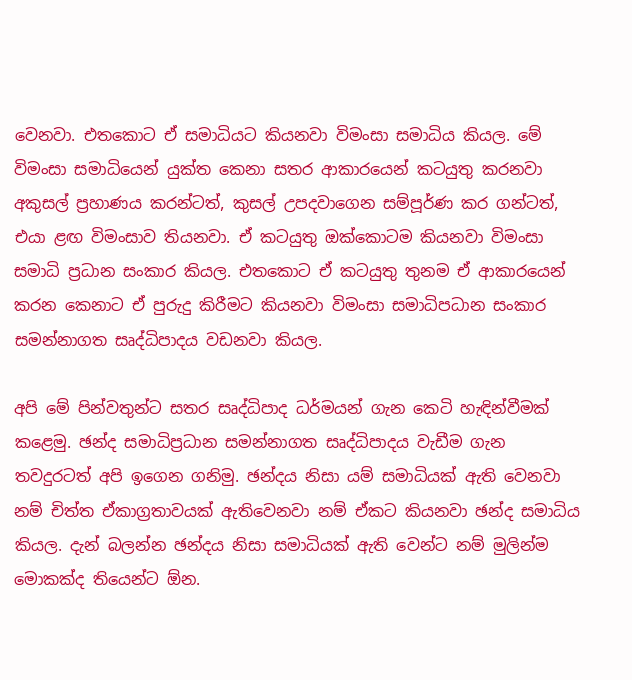වෙනවා. එතකොට ඒ සමාධියට කියනවා විමංසා සමාධිය කියල. මේ විමංසා සමාධියෙන් යුක්ත කෙනා සතර ආකාරයෙන් කටයුතු කරනවා අකුසල් ප්‍රහාණය කරන්ටත්, කුසල් උපදවාගෙන සම්පූර්ණ කර ගන්ටත්, එයා ළඟ විමංසාව තියනවා. ඒ කටයුතු ඔක්කොටම කියනවා විමංසා සමාධි ප්‍රධාන සංකාර කියල. එතකොට ඒ කටයුතු තුනම ඒ ආකාරයෙන් කරන කෙනාට ඒ පුරුදු කිරීමට කියනවා විමංසා සමාධිපධාන සංකාර සමන්නාගත සෘද්ධිපාදය වඩනවා කියල.

අපි මේ පින්වතුන්ට සතර සෘද්ධිපාද ධර්මයන් ගැන කෙටි හැඳින්වීමක් කළෙමු. ඡන්ද සමාධිප්‍රධාන සමන්නාගත සෘද්ධිපාදය වැඩීම ගැන තවදුරටත් අපි ඉගෙන ගනිමු. ඡන්දය නිසා යම් සමාධියක් ඇති වෙනවා නම් චිත්ත ඒකාග්‍රතාවයක් ඇතිවෙනවා නම් ඒකට කියනවා ඡන්ද සමාධිය කියල. දැන් බලන්න ඡන්දය නිසා සමාධියක් ඇති වෙන්ට නම් මුලින්ම මොකක්ද තියෙන්ට ඕන.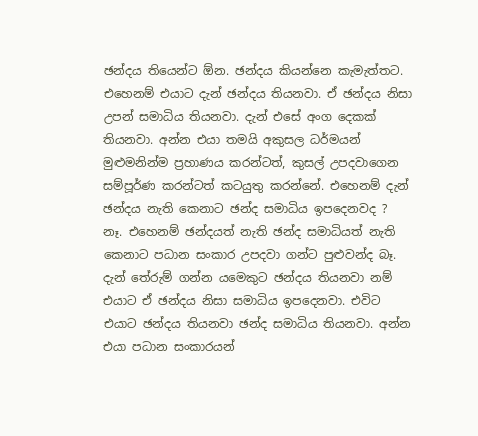ඡන්දය තියෙන්ට ඕන. ඡන්දය කියන්නෙ කැමැත්තට. එහෙනම් එයාට දැන් ඡන්දය තියනවා. ඒ ඡන්දය නිසා උපන් සමාධිය තියනවා. දැන් එසේ අංග දෙකක් තියනවා. අන්න එයා තමයි අකුසල ධර්මයන් මුළුමනින්ම ප්‍රහාණය කරන්ටත්, කුසල් උපදවාගෙන සම්පූර්ණ කරන්ටත් කටයුතු කරන්නේ. එහෙනම් දැන් ඡන්දය නැති කෙනාට ඡන්ද සමාධිය ඉපදෙනවද ? නෑ. එහෙනම් ඡන්දයත් නැති ඡන්ද සමාධියත් නැති කෙනාට පධාන සංකාර උපදවා ගන්ට පුළුවන්ද බෑ. දැන් තේරුම් ගන්න යමෙකුට ඡන්දය තියනවා නම් එයාට ඒ ඡන්දය නිසා සමාධිය ඉපදෙනවා. එවිට එයාට ඡන්දය තියනවා ඡන්ද සමාධිය තියනවා. අන්න එයා පධාන සංකාරයන්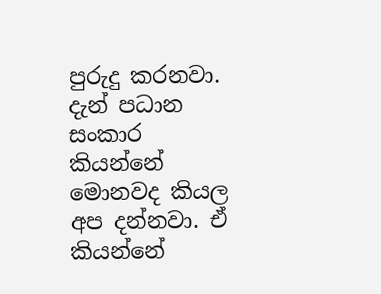පුරුදු කරනවා. දැන් පධාන සංකාර කියන්නේ මොනවද කියල අප දන්නවා. ඒ කියන්නේ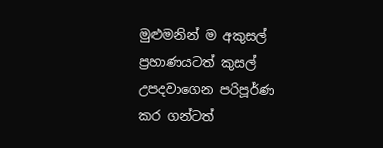මුළුමනින් ම අකුසල් ප්‍රහාණයටත් කුසල් උපදවාගෙන පරිපූර්ණ කර ගන්ටත්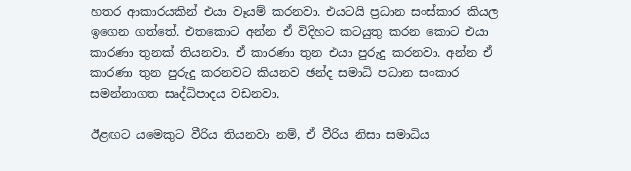හතර ආකාරයකින් එයා වෑයම් කරනවා. එයටයි ප්‍රධාන සංස්කාර කියල ඉගෙන ගත්තේ. එතකොට අන්න ඒ විදිහට කටයුතු කරන කොට එයා කාරණා තුනක් තියනවා. ඒ කාරණා තුන එයා පුරුදු කරනවා. අන්න ඒ කාරණා තුන පුරුදු කරනවට කියනව ඡන්ද සමාධි පධාන සංකාර සමන්නාගත සෘද්ධිපාදය වඩනවා.

ඊළඟට යමෙකුට වීරිය තියනවා නම්, ඒ වීරිය නිසා සමාධිය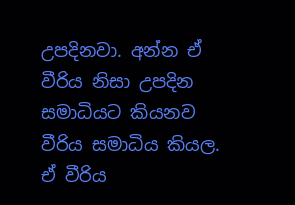උපදිනවා. අන්න ඒ වීරිය නිසා උපදින සමාධියට කියනව වීරිය සමාධිය කියල. ඒ වීරිය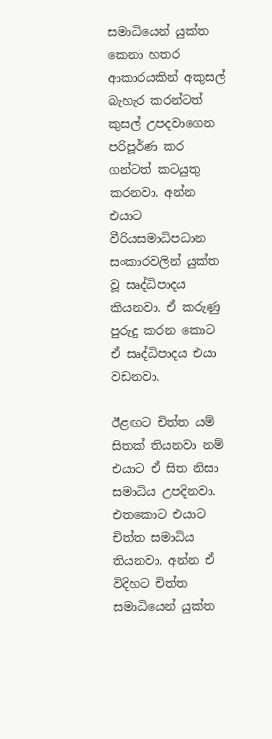සමාධියෙන් යුක්ත කෙනා හතර ආකාරයකින් අකුසල් බැහැර කරන්ටත් කුසල් උපදවාගෙන පරිපූර්ණ කර ගන්ටත් කටයුතු කරනවා. අන්න එයාට වීරියසමාධිපධාන සංකාරවලින් යුක්ත වූ සෘද්ධිපාදය කියනවා. ඒ කරුණු පුරුදු කරන කොට ඒ සෘද්ධිපාදය එයා වඩනවා.

ඊළඟට චිත්ත යම් සිතක් තියනවා නම් එයාට ඒ සිත නිසා සමාධිය උපදිනවා. එතකොට එයාට චිත්ත සමාධිය තියනවා. අන්න ඒ විදිහට චිත්ත සමාධියෙන් යුක්ත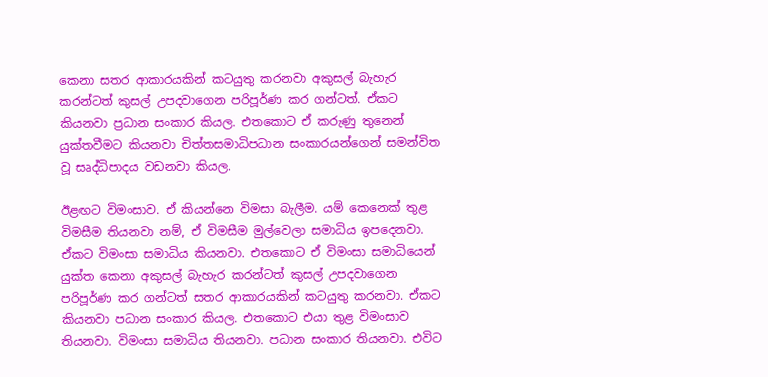කෙනා සතර ආකාරයකින් කටයුතු කරනවා අකුසල් බැහැර කරන්ටත් කුසල් උපදවාගෙන පරිපූර්ණ කර ගන්ටත්. ඒකට කියනවා ප්‍රධාන සංකාර කියල. එතකොට ඒ කරුණු තුනෙන් යුක්තවීමට කියනවා චිත්තසමාධිපධාන සංකාරයන්ගෙන් සමන්විත වූ සෘද්ධිපාදය වඩනවා කියල.

ඊළඟට විමංසාව. ඒ කියන්නෙ විමසා බැලීම. යම් කෙනෙක් තුළ විමසීම තියනවා නම්, ඒ විමසීම මුල්වෙලා සමාධිය ඉපදෙනවා. ඒකට විමංසා සමාධිය කියනවා. එතකොට ඒ විමංසා සමාධියෙන් යුක්ත කෙනා අකුසල් බැහැර කරන්ටත් කුසල් උපදවාගෙන පරිපූර්ණ කර ගන්ටත් සතර ආකාරයකින් කටයුතු කරනවා. ඒකට කියනවා පධාන සංකාර කියල. එතකොට එයා තුළ විමංසාව තියනවා. විමංසා සමාධිය තියනවා. පධාන සංකාර තියනවා. එවිට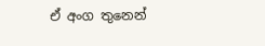ඒ අංග තුනෙන්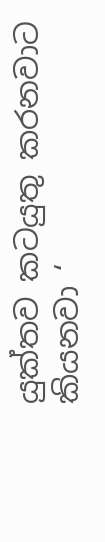යුක්තව කටයුතු කරනවාට කියනවා ‘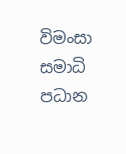විමංසා සමාධි පධාන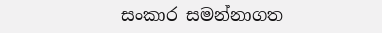සංකාර සමන්නාගත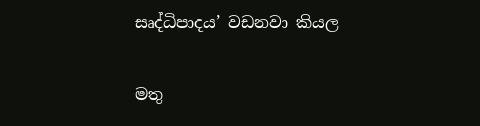සෘද්ධිපාදය’ වඩනවා කියල

මතු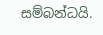සම්බන්ධයි.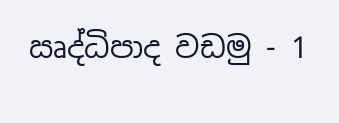ඍද්ධිපාද වඩමු - 1